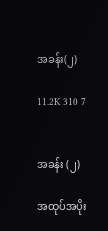အခန်း(၂)

11.2K 310 7


အခန်း (၂)

အထုပ်အပိုး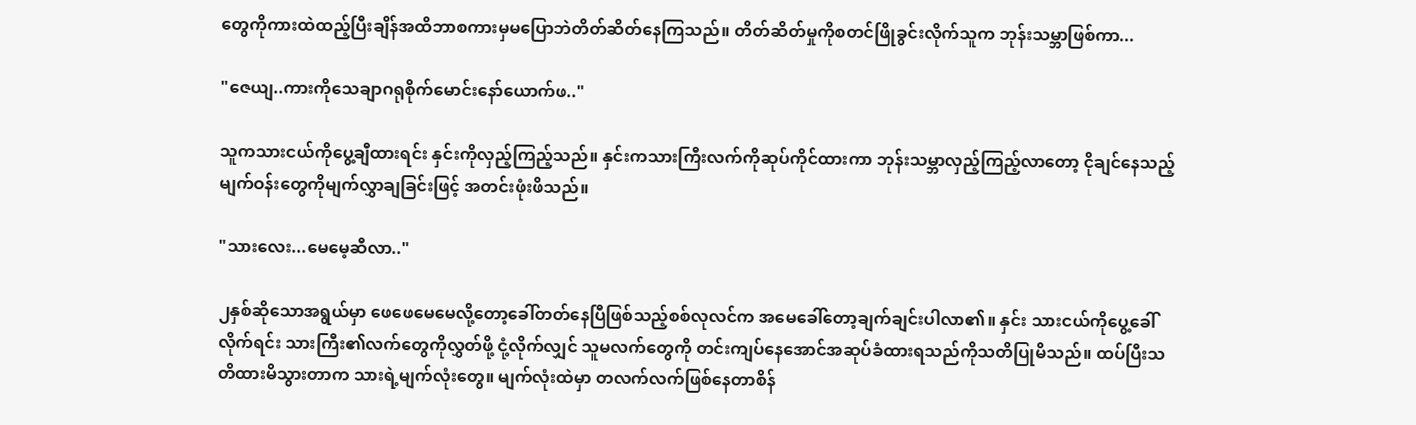တွေကိုကားထဲထည့်ပြီးချိန်အထိဘာစကားမှမပြောဘဲတိတ်ဆိတ်နေကြသည်။ တိတ်ဆိတ်မှုကိုစတင်ဖြိုခွင်းလိုက်သူက ဘုန်းသမ္ဘာဖြစ်ကာ...

"ဇေယျ..ကားကိုသေချာဂရုစိုက်မောင်းနော်ယောက်ဖ.."

သူကသားငယ်ကိုပွေ့ချီထားရင်း နှင်းကိုလှည့်ကြည့်သည်။ နှင်းကသားကြီးလက်ကိုဆုပ်ကိုင်ထားကာ ဘုန်းသမ္ဘာလှည့်ကြည့်လာတော့ ငိုချင်နေသည့်မျက်ဝန်းတွေကိုမျက်လွှာချခြင်းဖြင့် အတင်းဖုံးဖိသည်။

"သားလေး...မေမေ့ဆီလာ.."

၂နှစ်ဆိုသောအရွယ်မှာ ဖေဖေမေမေလို့တော့ခေါ်တတ်နေပြီဖြစ်သည့်စစ်လုလင်က အမေခေါ်တော့ချက်ချင်းပါလာ၏။ နှင်း သားငယ်ကိုပွေ့ခေါ်လိုက်ရင်း သားကြီး၏လက်တွေကိုလွှတ်ဖို့ ငုံ့လိုက်လျှင် သူမလက်တွေကို တင်းကျပ်နေအောင်အဆုပ်ခံထားရသည်ကိုသတိပြုမိသည်။ ထပ်ပြီးသတိထားမိသွားတာက သားရဲ့မျက်လုံးတွေ။ မျက်လုံးထဲမှာ တလက်လက်ဖြစ်နေတာစိန်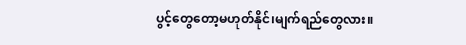ပွင့်တွေတော့မဟုတ်နိုင်၊မျက်ရည်တွေလား။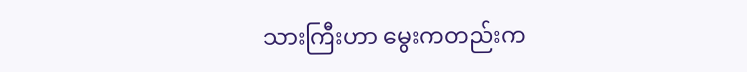သားကြီးဟာ မွေးကတည်းက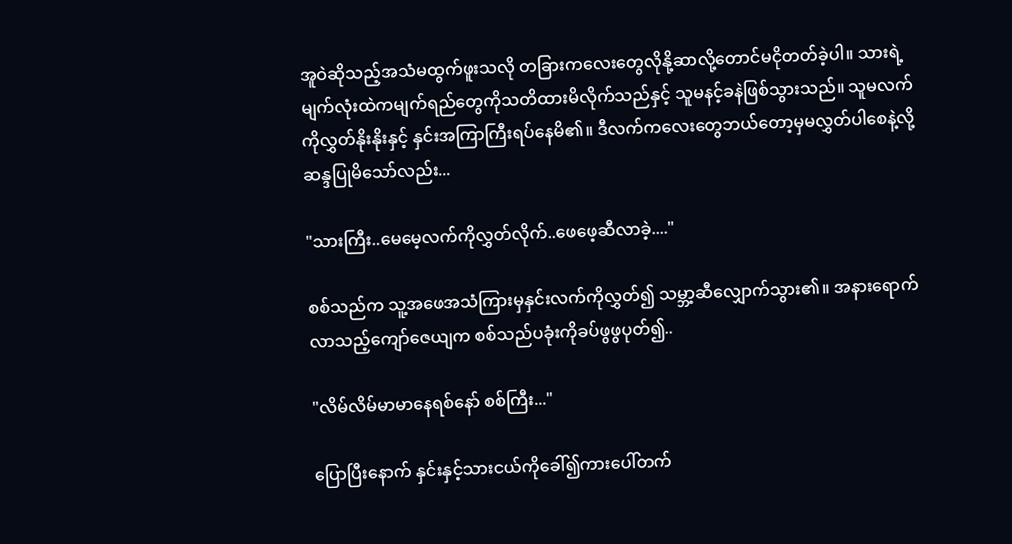အူဝဲဆိုသည့်အသံမထွက်ဖူးသလို တခြားကလေးတွေလိုနို့ဆာလို့တောင်မငိုတတ်ခဲ့ပါ။ သားရဲ့မျက်လုံးထဲကမျက်ရည်တွေကိုသတိထားမိလိုက်သည်နှင့် သူမနင့်ခနဲဖြစ်သွားသည်။ သူမလက်ကိုလွှတ်နိုးနိုးနှင့် နှင်းအကြာကြီးရပ်နေမိ၏။ ဒီလက်ကလေးတွေဘယ်တော့မှမလွှတ်ပါစေနဲ့လို့ ဆန္ဒပြုမိသော်လည်း...

"သားကြီး..မေမေ့လက်ကိုလွှတ်လိုက်..ဖေဖေ့ဆီလာခဲ့...."

စစ်သည်က သူ့အဖေအသံကြားမှနှင်းလက်ကိုလွှတ်၍ သမ္ဘာ့ဆီလျှောက်သွား၏။ အနားရောက်လာသည့်ကျော်ဇေယျက စစ်သည်ပခုံးကိုခပ်ဖွဖွပုတ်၍..

"လိမ်လိမ်မာမာနေရစ်နော် စစ်ကြီး..."

ပြောပြီးနောက် နှင်းနှင့်သားငယ်ကိုခေါ်၍ကားပေါ်တက်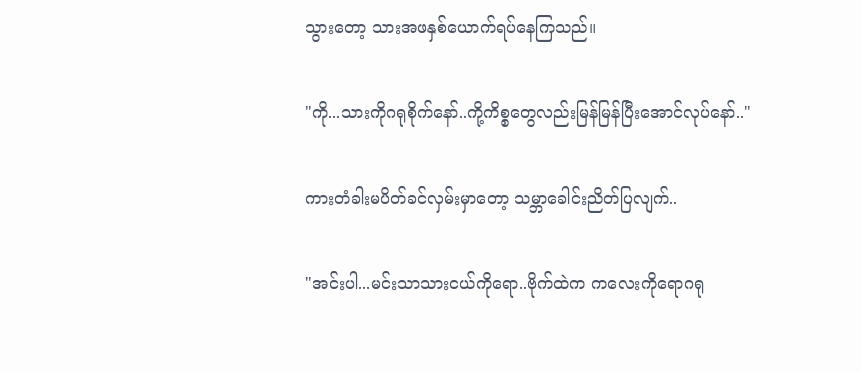သွားတော့ သားအဖနှစ်ယောက်ရပ်နေကြသည်။

"ကို...သားကိုဂရုစိုက်နော်..ကို့ကိစ္စတွေလည်းမြန်မြန်ပြီးအောင်လုပ်နော်.."

ကားတံခါးမပိတ်ခင်လှမ်းမှာတော့ သမ္ဘာခေါင်းညိတ်ပြလျက်..

"အင်းပါ...မင်းသာသားငယ်ကိုရော..ဗိုက်ထဲက ကလေးကိုရောဂရု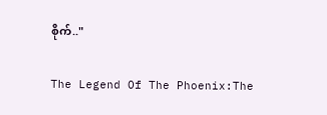စိုက်.."

The Legend Of The Phoenix:The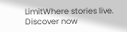LimitWhere stories live. Discover now